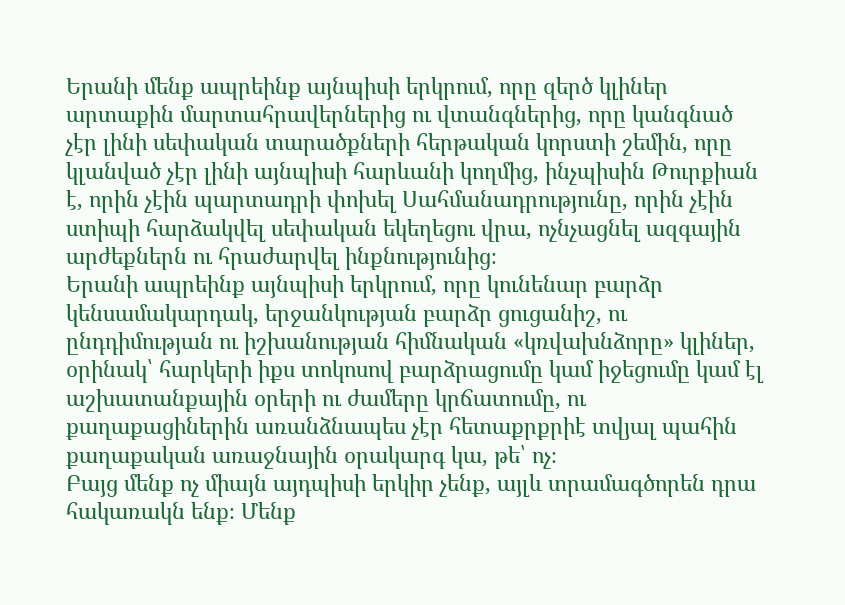Երանի մենք ապրեինք այնպիսի երկրում, որը զերծ կլիներ արտաքին մարտահրավերներից ու վտանգներից, որը կանգնած չէր լինի սեփական տարածքների հերթական կորստի շեմին, որը կլանված չէր լինի այնպիսի հարևանի կողմից, ինչպիսին Թուրքիան է, որին չէին պարտադրի փոխել Սահմանադրությունը, որին չէին ստիպի հարձակվել սեփական եկեղեցու վրա, ոչնչացնել ազգային արժեքներն ու հրաժարվել ինքնությունից։
Երանի ապրեինք այնպիսի երկրում, որը կունենար բարձր կենսամակարդակ, երջանկության բարձր ցուցանիշ, ու ընդդիմության ու իշխանության հիմնական «կռվախնձորը» կլիներ, օրինակ՝ հարկերի իքս տոկոսով բարձրացումը կամ իջեցումը կամ էլ աշխատանքային օրերի ու ժամերը կրճատումը, ու քաղաքացիներին առանձնապես չէր հետաքրքրիէ տվյալ պահին քաղաքական առաջնային օրակարգ կա, թե՝ ոչ։
Բայց մենք ոչ միայն այդպիսի երկիր չենք, այլև տրամագծորեն դրա հակառակն ենք։ Մենք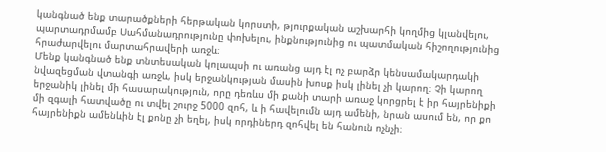կանգնած ենք տարածքների հերթական կորստի, թյուրքական աշխարհի կողմից կլանվելու, պարտադրմամբ Սահմանադրությունը փոխելու, ինքնությունից ու պատմական հիշողությունից հրաժարվելու մարտահրավերի առջև։
Մենք կանգնած ենք տնտեսական կոլապսի ու առանց այդ էլ ոչ բարձր կենսամակարդակի նվազեցման վտանգի առջև, իսկ երջանկության մասին խոսք իսկ լինել չի կարող։ Չի կարող երջանիկ լինել մի հասարակություն, որը դեռևս մի քանի տարի առաջ կորցրել է իր հայրենիքի մի զգալի հատվածը ու տվել շուրջ 5000 զոհ, և ի հավելումն այդ ամենի, նրան ասում են, որ քո հայրենիքն ամենևին էլ քոնը չի եղել, իսկ որդիներդ զոհվել են հանուն ոչնչի։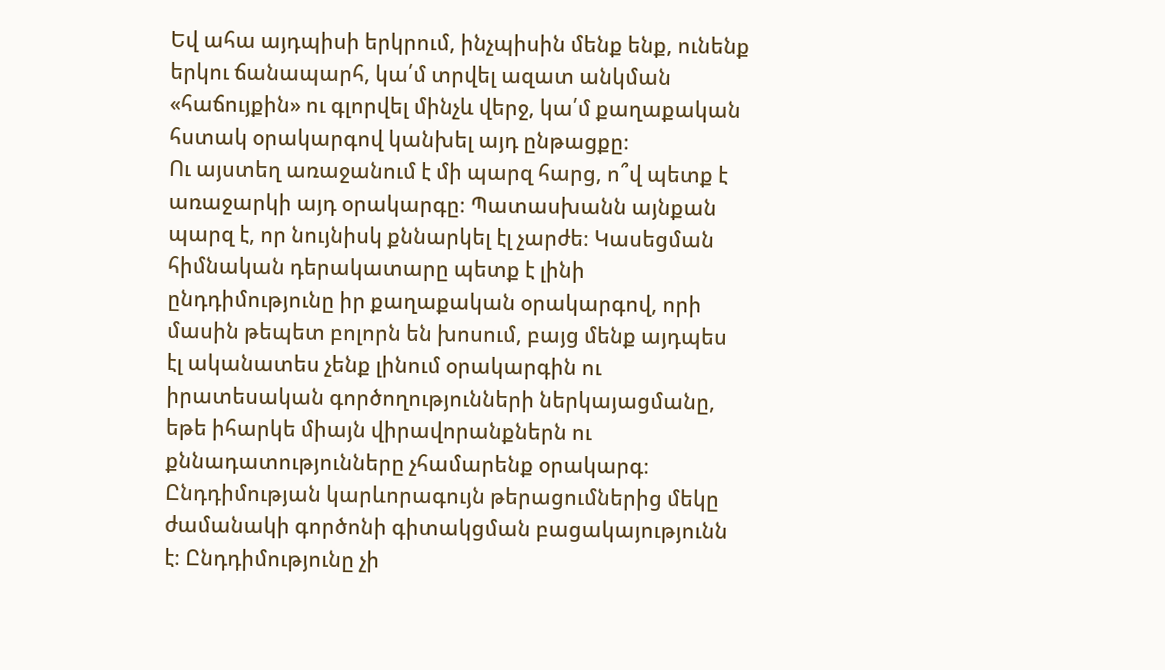Եվ ահա այդպիսի երկրում, ինչպիսին մենք ենք, ունենք երկու ճանապարհ, կա՛մ տրվել ազատ անկման «հաճույքին» ու գլորվել մինչև վերջ, կա՛մ քաղաքական հստակ օրակարգով կանխել այդ ընթացքը։
Ու այստեղ առաջանում է մի պարզ հարց, ո՞վ պետք է առաջարկի այդ օրակարգը։ Պատասխանն այնքան պարզ է, որ նույնիսկ քննարկել էլ չարժե։ Կասեցման հիմնական դերակատարը պետք է լինի ընդդիմությունը իր քաղաքական օրակարգով, որի մասին թեպետ բոլորն են խոսում, բայց մենք այդպես էլ ականատես չենք լինում օրակարգին ու իրատեսական գործողությունների ներկայացմանը, եթե իհարկե միայն վիրավորանքներն ու քննադատությունները չհամարենք օրակարգ։
Ընդդիմության կարևորագույն թերացումներից մեկը ժամանակի գործոնի գիտակցման բացակայությունն է։ Ընդդիմությունը չի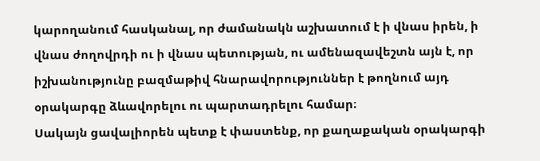կարողանում հասկանալ, որ ժամանակն աշխատում է ի վնաս իրեն, ի վնաս ժողովրդի ու ի վնաս պետության, ու ամենազավեշտն այն է, որ իշխանությունը բազմաթիվ հնարավորություններ է թողնում այդ օրակարգը ձևավորելու ու պարտադրելու համար։
Սակայն ցավալիորեն պետք է փաստենք, որ քաղաքական օրակարգի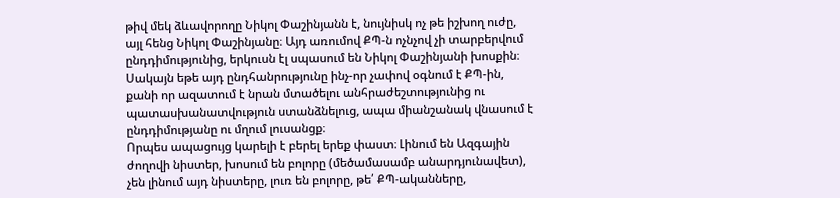թիվ մեկ ձևավորողը Նիկոլ Փաշինյանն է, նույնիսկ ոչ թե իշխող ուժը, այլ հենց Նիկոլ Փաշինյանը։ Այդ առումով ՔՊ-ն ոչնչով չի տարբերվում ընդդիմությունից, երկուսն էլ սպասում են Նիկոլ Փաշինյանի խոսքին։ Սակայն եթե այդ ընդհանրությունը ինչ-որ չափով օգնում է ՔՊ-ին, քանի որ ազատում է նրան մտածելու անհրաժեշտությունից ու պատասխանատվություն ստանձնելուց, ապա միանշանակ վնասում է ընդդիմությանը ու մղում լուսանցք։
Որպես ապացույց կարելի է բերել երեք փաստ։ Լինում են Ազգային ժողովի նիստեր, խոսում են բոլորը (մեծամասամբ անարդյունավետ), չեն լինում այդ նիստերը, լուռ են բոլորը, թե՛ ՔՊ-ականները,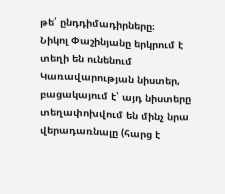թե՛ ընդդիմադիրները։
Նիկոլ Փաշինյանը երկրում է տեղի են ունենում Կառավարության նիստեր, բացակայում է՝ այդ նիստերը տեղափոխվում են մինչ նրա վերադառնալը (հարց է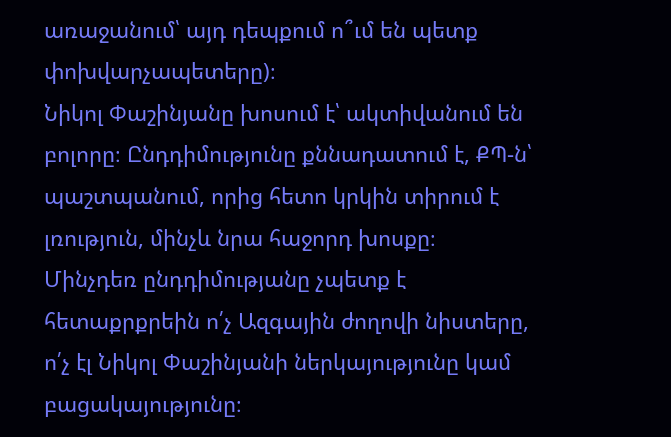առաջանում՝ այդ դեպքում ո՞ւմ են պետք փոխվարչապետերը)։
Նիկոլ Փաշինյանը խոսում է՝ ակտիվանում են բոլորը։ Ընդդիմությունը քննադատում է, ՔՊ-ն՝ պաշտպանում, որից հետո կրկին տիրում է լռություն, մինչև նրա հաջորդ խոսքը։
Մինչդեռ ընդդիմությանը չպետք է հետաքրքրեին ո՛չ Ազգային ժողովի նիստերը, ո՛չ էլ Նիկոլ Փաշինյանի ներկայությունը կամ բացակայությունը։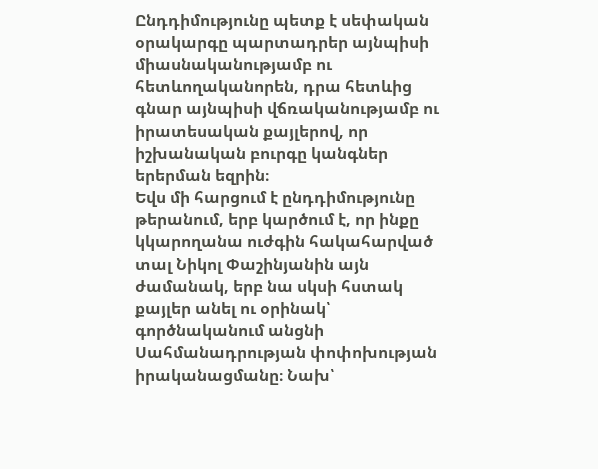Ընդդիմությունը պետք է սեփական օրակարգը պարտադրեր այնպիսի միասնականությամբ ու հետևողականորեն, դրա հետևից գնար այնպիսի վճռականությամբ ու իրատեսական քայլերով, որ իշխանական բուրգը կանգներ երերման եզրին։
Եվս մի հարցում է ընդդիմությունը թերանում, երբ կարծում է, որ ինքը կկարողանա ուժգին հակահարված տալ Նիկոլ Փաշինյանին այն ժամանակ, երբ նա սկսի հստակ քայլեր անել ու օրինակ՝ գործնականում անցնի Սահմանադրության փոփոխության իրականացմանը։ Նախ՝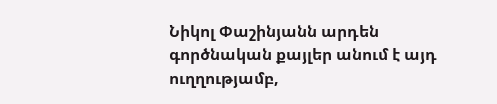Նիկոլ Փաշինյանն արդեն գործնական քայլեր անում է այդ ուղղությամբ,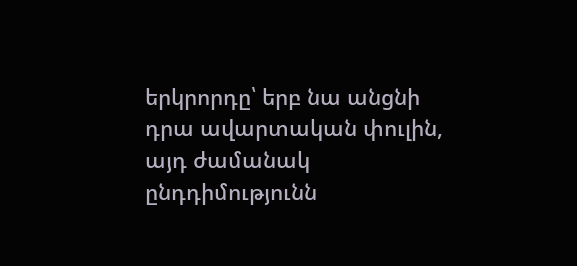երկրորդը՝ երբ նա անցնի դրա ավարտական փուլին, այդ ժամանակ ընդդիմությունն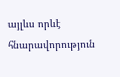այլևս որևէ հնարավորություն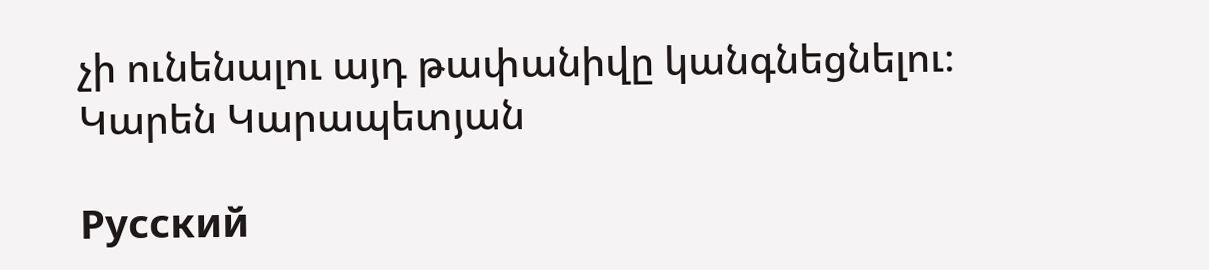չի ունենալու այդ թափանիվը կանգնեցնելու։
Կարեն Կարապետյան

Русский